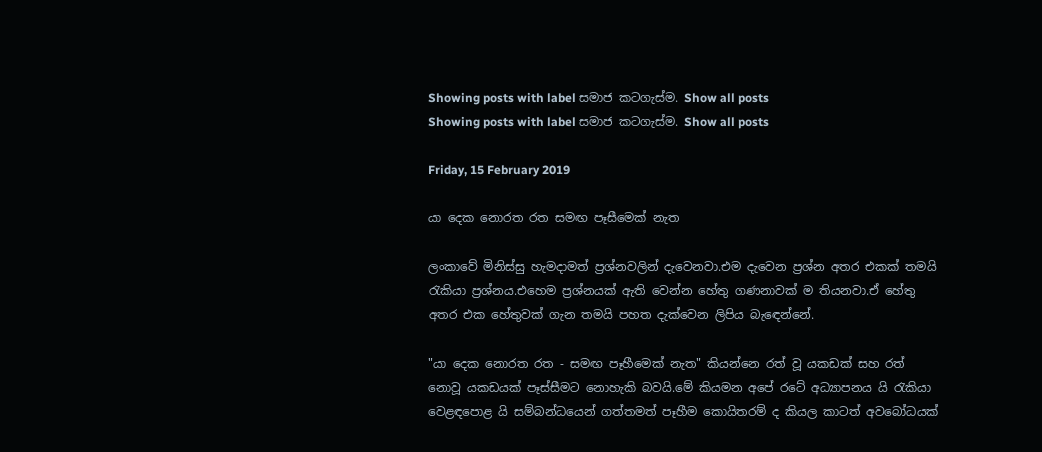Showing posts with label සමාජ කටගැස්ම. Show all posts
Showing posts with label සමාජ කටගැස්ම. Show all posts

Friday, 15 February 2019

යා දෙක නොරත රත සමඟ පෑසීමෙක් නැත

ලංකාවේ මිනිස්සු හැමදාමත් ප්‍රශ්නවලින් දැවෙනවා.එම දැවෙන ප්‍රශ්න අතර එකක් තමයි රැකියා ප්‍රශ්නය.එහෙම ප්‍රශ්නයක් ඇති වෙන්න හේතු ගණනාවක් ම තියනවා.ඒ හේතු අතර එක හේතුවක් ගැන තමයි පහත දැක්වෙන ලිපිය බැඳෙන්නේ.

"යා දෙක නොරත රත - සමඟ පෑහීමෙක් නැත" කියන්නෙ රත් වූ යකඩක් සහ රත් නොවූ යකඩයක් පෑස්සීමට නොහැකි බවයි.මේ කියමන අපේ රටේ අධ්‍යාපනය යි රැකියා වෙළඳපොළ යි සම්බන්ධයෙන් ගත්තමත් පෑහීම කොයිතරම් ද කියල කාටත් අවබෝධයක්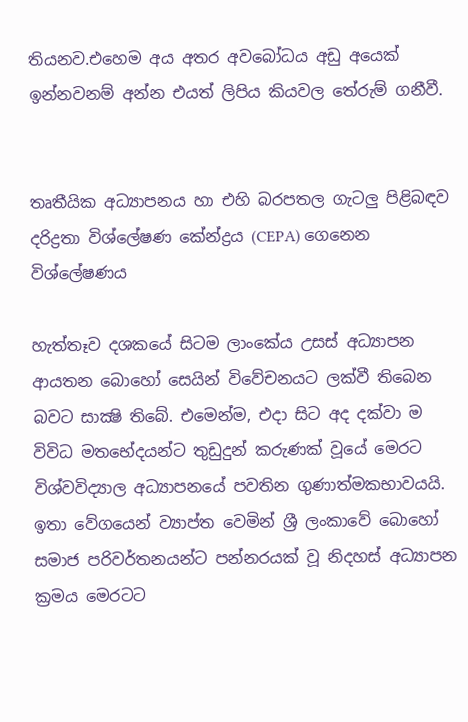තියනව.එහෙම අය අතර අවබෝධය අඩු අයෙක් ඉන්නවනම් අන්න එයත් ලිපිය කියවල තේරුම් ගනීවී.


තෘතීයික අධ්‍යාපනය හා එහි බරපතල ගැටලු පිළිබඳව දරිද්‍රතා විශ්ලේෂණ කේන්ද්‍රය (CEPA) ගෙනෙන විශ්ලේෂණය

හැත්තෑව දශකයේ සිටම ලාංකේය උසස් අධ්‍යාපන ආයතන බොහෝ සෙයින් විවේචනයට ලක්වී තිබෙන බවට සාක්‍ෂි තිබේ. එමෙන්ම, එදා සිට අද දක්වා ම විවිධ මතභේදයන්ට තුඩුදුන් කරුණක් වූයේ මෙරට විශ්වවිද්‍යාල අධ්‍යාපනයේ පවතින ගුණාත්මකභාවයයි.
ඉතා වේගයෙන් ව්‍යාප්ත වෙමින් ශ්‍රී ලංකාවේ බොහෝ සමාජ පරිවර්තනයන්ට පන්නරයක් වූ නිදහස් අධ්‍යාපන ක්‍රමය මෙරටට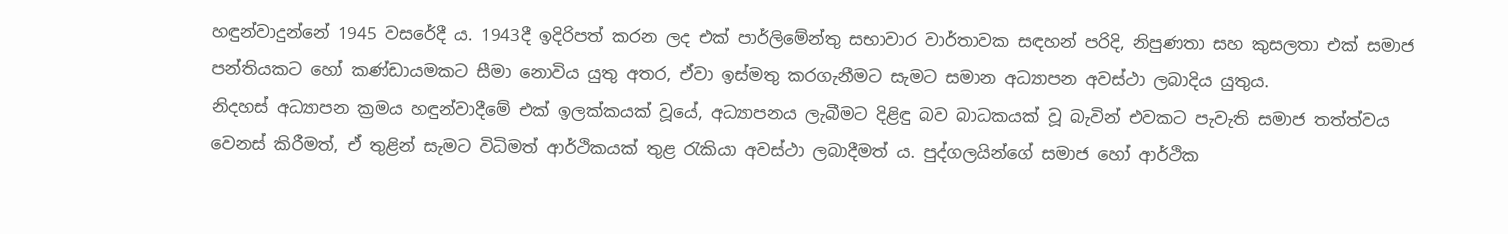හඳුන්වාදුන්නේ 1945 වසරේදී ය. 1943දී ඉදිරිපත් කරන ලද එක් පාර්ලිමේන්තු සභාවාර වාර්තාවක සඳහන් පරිදි, නිපුණතා සහ කුසලතා එක් සමාජ පන්තියකට හෝ කණ්ඩායමකට සීමා නොවිය යුතු අතර, ඒවා ඉස්මතු කරගැනීමට සැමට සමාන අධ්‍යාපන අවස්ථා ලබාදිය යුතුය.
නිදහස් අධ්‍යාපන ක්‍රමය හඳුන්වාදීමේ එක් ඉලක්කයක් වූයේ, අධ්‍යාපනය ලැබීමට දිළිඳු බව බාධකයක් වූ බැවින් එවකට පැවැති සමාජ තත්ත්වය වෙනස් කිරීමත්, ඒ තුළින් සැමට විධිමත් ආර්ථිකයක් තුළ රැකියා අවස්ථා ලබාදීමත් ය. පුද්ගලයින්ගේ සමාජ හෝ ආර්ථික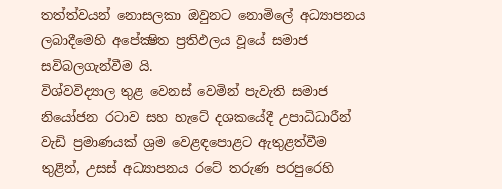තත්ත්වයන් නොසලකා ඔවුනට නොමිලේ අධ්‍යාපනය ලබාදීමෙහි අපේක්‍ෂිත ප්‍රතිඵලය වූයේ සමාජ සවිබලගැන්වීම යි.
විශ්වවිද්‍යාල තුළ වෙනස් වෙමින් පැවැති සමාජ නියෝජන රටාව සහ හැටේ දශකයේදී උපාධිධාරීන් වැඩි ප්‍රමාණයක් ශ්‍රම වෙළඳපොළට ඇතුළත්වීම තුළින්, උසස් අධ්‍යාපනය රටේ තරුණ පරපුරෙහි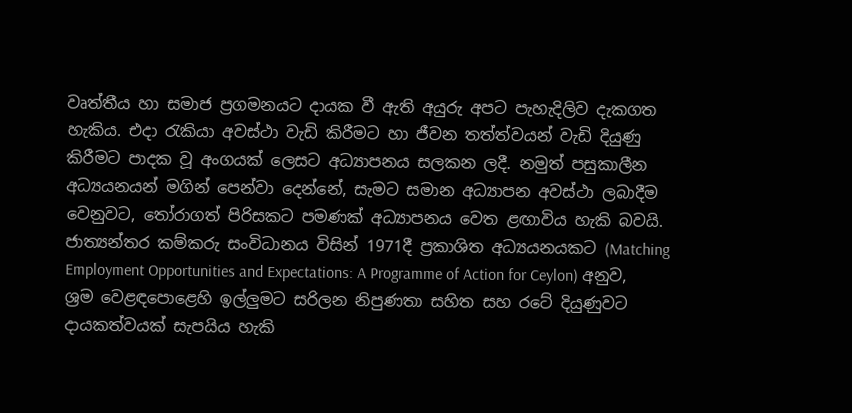වෘත්තීය හා සමාජ ප්‍රගමනයට දායක වී ඇති අයුරු අපට පැහැදිලිව දැකගත හැකිය. එදා රැකියා අවස්ථා වැඩි කිරීමට හා ජීවන තත්ත්වයන් වැඩි දියුණු කිරීමට පාදක වූ අංගයක් ලෙසට අධ්‍යාපනය සලකන ලදී. නමුත් පසුකාලීන අධ්‍යයනයන් මගින් පෙන්වා දෙන්නේ, සැමට සමාන අධ්‍යාපන අවස්ථා ලබාදීම වෙනුවට, තෝරාගත් පිරිසකට පමණක් අධ්‍යාපනය වෙත ළඟාවිය හැකි බවයි.
ජාත්‍යන්තර කම්කරු සංවිධානය විසින් 1971දී ප්‍රකාශිත අධ්‍යයනයකට (Matching Employment Opportunities and Expectations: A Programme of Action for Ceylon) අනුව, ශ්‍රම වෙළඳපොළෙහි ඉල්ලුමට සරිලන නිපුණතා සහිත සහ රටේ දියුණුවට දායකත්වයක් සැපයිය හැකි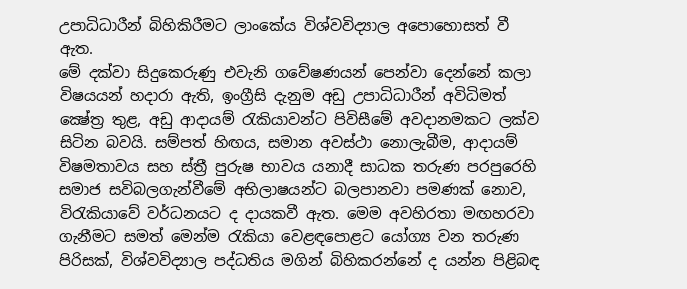උපාධිධාරීන් බිහිකිරීමට ලාංකේය විශ්වවිද්‍යාල අපොහොසත් වී ඇත.
මේ දක්වා සිදුකෙරුණු එවැනි ගවේෂණයන් පෙන්වා දෙන්නේ කලා විෂයයන් හදාරා ඇති, ඉංග්‍රීසි දැනුම අඩු උපාධිධාරීන් අවිධිමත් ක්‍ෂේත්‍ර තුළ, අඩු ආදායම් රැකියාවන්ට පිවිසීමේ අවදානමකට ලක්ව සිටින බවයි. සම්පත් හිඟය, සමාන අවස්ථා නොලැබීම, ආදායම් විෂමතාවය සහ ස්ත්‍රී පුරුෂ භාවය යනාදී සාධක තරුණ පරපුරෙහි සමාජ සවිබලගැන්වීමේ අභිලාෂයන්ට බලපානවා පමණක් නොව, විරැකියාවේ වර්ධනයට ද දායකවී ඇත. මෙම අවහිරතා මඟහරවා ගැනීමට සමත් මෙන්ම රැකියා වෙළඳපොළට යෝග්‍ය වන තරුණ පිරිසක්, විශ්වවිද්‍යාල පද්ධතිය මගින් බිහිකරන්නේ ද යන්න පිළිබඳ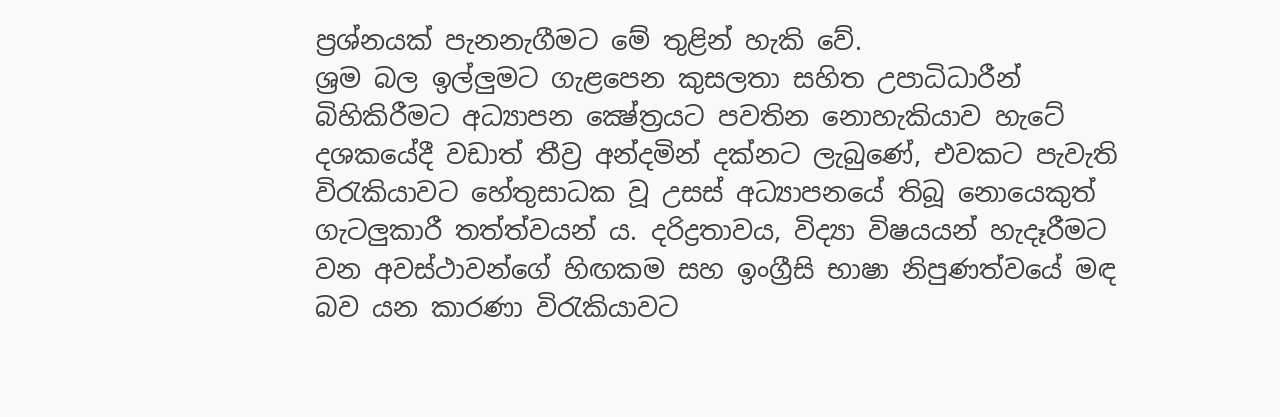ප්‍රශ්නයක් පැනනැගීමට මේ තුළින් හැකි වේ.
ශ්‍රම බල ඉල්ලුමට ගැළපෙන කුසලතා සහිත උපාධිධාරීන් බිහිකිරීමට අධ්‍යාපන ක්‍ෂේත්‍රයට පවතින නොහැකියාව හැටේ දශකයේදී වඩාත් තීව්‍ර අන්දමින් දක්නට ලැබුණේ, එවකට පැවැති විරැකියාවට හේතුසාධක වූ උසස් අධ්‍යාපනයේ තිබූ නොයෙකුත් ගැටලුකාරී තත්ත්වයන් ය. දරිද්‍රතාවය, විද්‍යා විෂයයන් හැදෑරීමට වන අවස්ථාවන්ගේ හිඟකම සහ ඉංග්‍රීසි භාෂා නිපුණත්වයේ මඳ බව යන කාරණා විරැකියාවට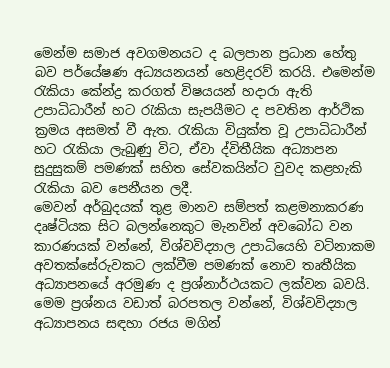මෙන්ම සමාජ අවගමනයට ද බලපාන ප්‍රධාන හේතු බව පර්යේෂණ අධ්‍යයනයන් හෙළිදරව් කරයි. එමෙන්ම රැකියා කේන්ද්‍ර කරගත් විෂයයන් හදාරා ඇති උපාධිධාරීන් හට රැකියා සැපයීමට ද පවතින ආර්ථික ක්‍රමය අසමත් වී ඇත. රැකියා වියුක්ත වූ උපාධිධාරීන් හට රැකියා ලැබුණු විට, ඒවා ද්විතීයික අධ්‍යාපන සුදුසුකම් පමණක් සහිත සේවකයින්ට වුවද කළහැකි රැකියා බව පෙනීයන ලදී.
මෙවන් අර්බුදයක් තුළ මානව සම්පත් කළමනාකරණ දෘෂ්ටියක සිට බලන්නෙකුට මැනවින් අවබෝධ වන කාරණයක් වන්නේ, විශ්වවිද්‍යාල උපාධියෙහි වටිනාකම අවතක්සේරුවකට ලක්වීම පමණක් නොව තෘතීයික අධ්‍යාපනයේ අරමුණ ද ප්‍රශ්නාර්ථයකට ලක්වන බවයි. මෙම ප්‍රශ්නය වඩාත් බරපතල වන්නේ, විශ්වවිද්‍යාල අධ්‍යාපනය සඳහා රජය මගින්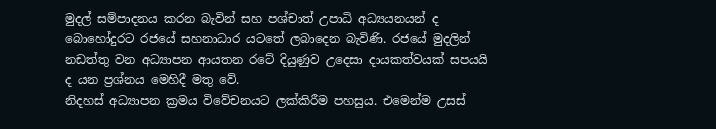මුදල් සම්පාදනය කරන බැවින් සහ පශ්චාත් උපාධි අධ්‍යයනයන් ද බොහෝදුරට රජයේ සහනාධාර යටතේ ලබාදෙන බැවිණි. රජයේ මුදලින් නඩත්තු වන අධ්‍යාපන ආයතන රටේ දියුණුව උදෙසා දායකත්වයක් සපයයි ද යන ප්‍රශ්නය මෙහිදී මතු වේ.
නිදහස් අධ්‍යාපන ක්‍රමය විවේචනයට ලක්කිරීම පහසුය. එමෙන්ම උසස්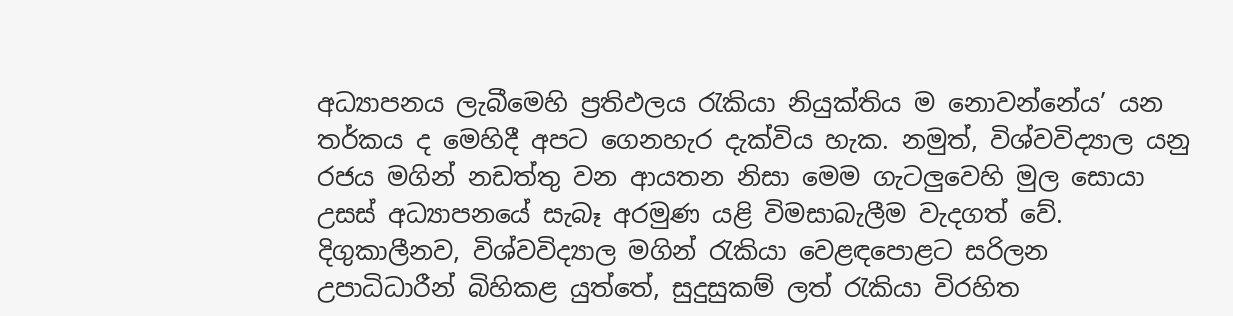අධ්‍යාපනය ලැබීමෙහි ප්‍රතිඵලය රැකියා නියුක්තිය ම නොවන්නේය’ යන තර්කය ද මෙහිදී අපට ගෙනහැර දැක්විය හැක. නමුත්, විශ්වවිද්‍යාල යනු රජය මගින් නඩත්තු වන ආයතන නිසා මෙම ගැටලුවෙහි මුල සොයා උසස් අධ්‍යාපනයේ සැබෑ අරමුණ යළි විමසාබැලීම වැදගත් වේ. දිගුකාලීනව, විශ්වවිද්‍යාල මගින් රැකියා වෙළඳපොළට සරිලන උපාධිධාරීන් බිහිකළ යුත්තේ, සුදුසුකම් ලත් රැකියා විරහිත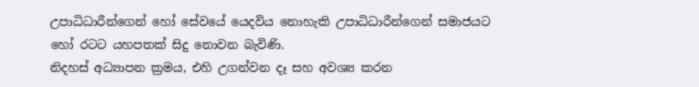උපාධිධාරීන්ගෙන් හෝ සේවයේ යෙදවිය නොහැකි උපාධිධාරීන්ගෙන් සමාජයට හෝ රටට යහපතක් සිදු නොවන බැවිණි.
නිදහස් අධ්‍යාපන ක්‍රමය, එහි උගන්වන දෑ සහ අවශ්‍ය කරන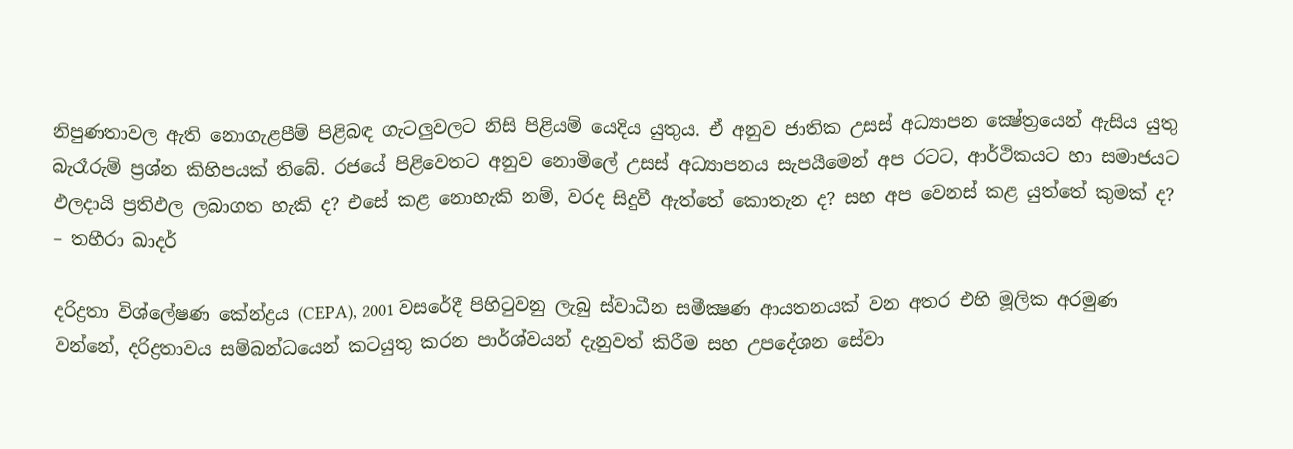නිපුණතාවල ඇති නොගැළපීම් පිළිබඳ ගැටලුවලට නිසි පිළියම් යෙදිය යුතුය. ඒ අනුව ජාතික උසස් අධ්‍යාපන ක්‍ෂේත්‍රයෙන් ඇසිය යුතු බැරෑරුම් ප්‍රශ්න කිහිපයක් තිබේ. රජයේ පිළිවෙතට අනුව නොමිලේ උසස් අධ්‍යාපනය සැපයීමෙන් අප රටට, ආර්ථිකයට හා සමාජයට ඵලදායි ප්‍රතිඵල ලබාගත හැකි ද? එසේ කළ නොහැකි නම්, වරද සිදුවී ඇත්තේ කොතැන ද? සහ අප වෙනස් කළ යුත්තේ කුමක් ද?
– තහීරා ඛාදර්

දරිද්‍රතා විශ්ලේෂණ කේන්ද්‍රය (CEPA), 2001 වසරේදී පිහිටුවනු ලැබු ස්වාධීන සමීක්‍ෂණ ආයතනයක් වන අතර එහි මූලික අරමුණ වන්නේ, දරිද්‍රතාවය සම්බන්ධයෙන් කටයුතු කරන පාර්ශ්වයන් දැනුවත් කිරීම සහ උපදේශන සේවා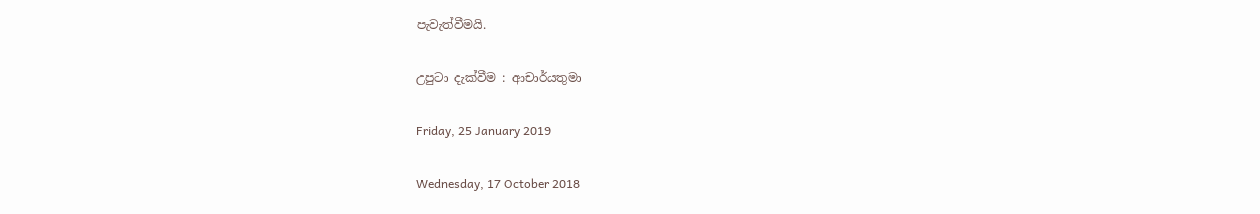පැවැත්වීමයි.

උපුටා දැක්වීම : ආචාර්යතුමා

Friday, 25 January 2019

Wednesday, 17 October 2018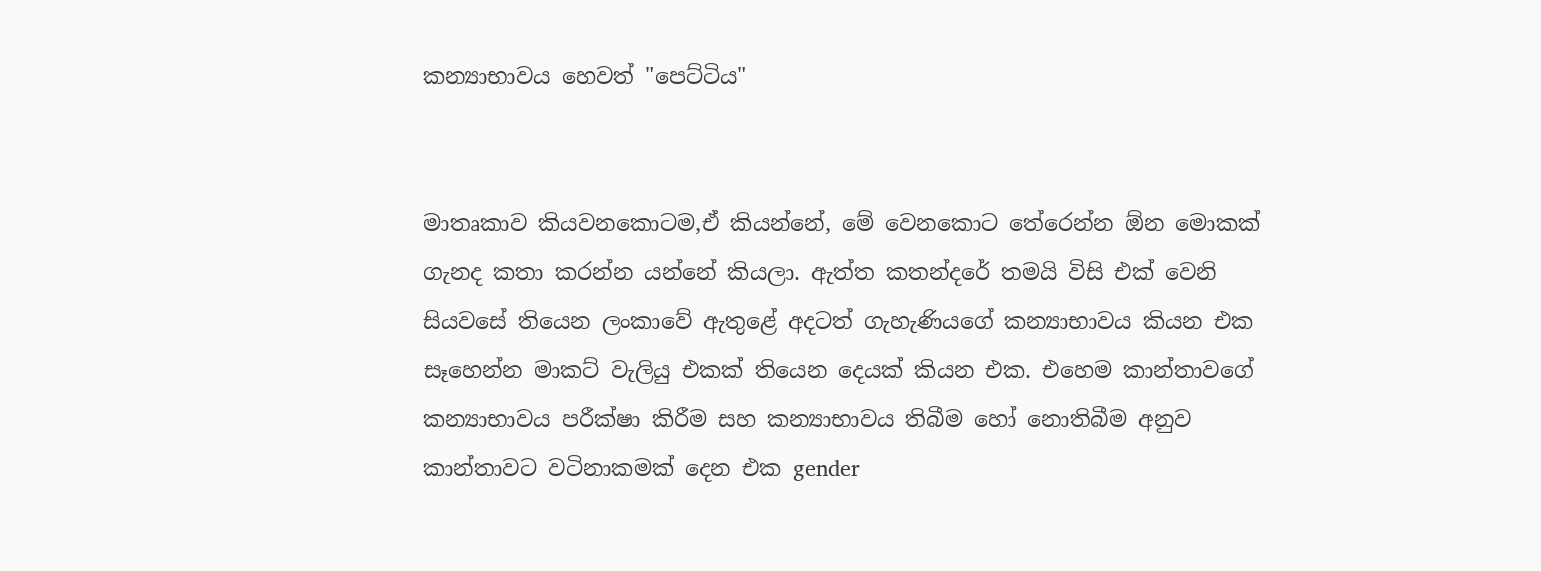කන්‍යාභාවය හෙවත් "පෙට්ටිය"


මාතෘකාව කියවනකොටම,ඒ කියන්නේ, මේ වෙනකොට තේරෙන්න ඕන මොකක් ගැනද කතා කරන්න යන්නේ කියලා. ඇත්ත කතන්දරේ තමයි විසි එක් වෙනි සියවසේ තියෙන ලංකාවේ ඇතුළේ අදටත් ගැහැණියගේ කන්‍යාභාවය කියන එක සෑහෙන්න මාකට් වැලියු එකක් තියෙන දෙයක් කියන එක. එහෙම කාන්තාවගේ කන්‍යාභාවය පරීක්ෂා කිරීම සහ කන්‍යාභාවය තිබීම හෝ නොතිබීම අනුව කාන්තාවට වටිනාකමක් දෙන එක gender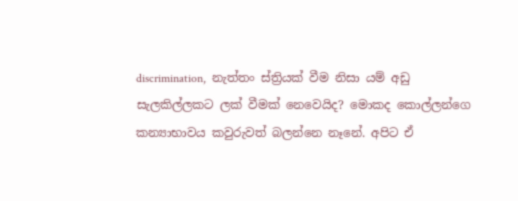discrimination,  නැත්තං ස්ත්‍රියක් වීම නිසා යම් අඩු සැලකිල්ලකට ලක් වීමක් නෙවෙයිද? මොකද කොල්ලන්ගෙ කන්‍යාභාවය කවුරුවත් බලන්නෙ නෑනේ. අපිට ඒ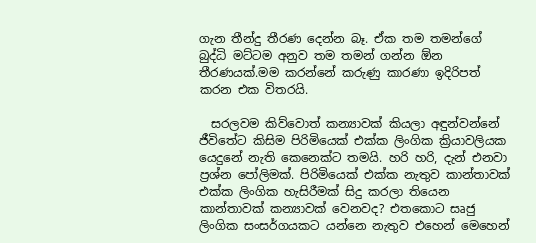ගැන තීන්දු තීරණ දෙන්න බෑ. ඒක තම තමන්ගේ බුද්ධි මට්ටම අනුව තම තමන් ගන්න ඕන තීරණයක්.මම කරන්නේ කරුණු කාරණා ඉදිරිපත් කරන එක විතරයි.

  සරලවම කිව්වොත් කන්‍යාවක් කියලා අඳුන්වන්නේ ජීවිතේට කිසිම පිරිමියෙක් එක්ක ලිංගික ක්‍රියාවලියක යෙදුනේ නැති කෙනෙක්ට තමයි. හරි හරි, දැන් එනවා ප්‍රශ්න පෝලිමක්. පිරිමියෙක් එක්ක නැතුව කාන්තාවක් එක්ක ලිංගික හැසිරීමක් සිදු කරලා තියෙන කාන්තාවක් කන්‍යාවක් වෙනවද? එතකොට සෘජු ලිංගික සංසර්ගයකට යන්නෙ නැතුව එහෙන් මෙහෙන්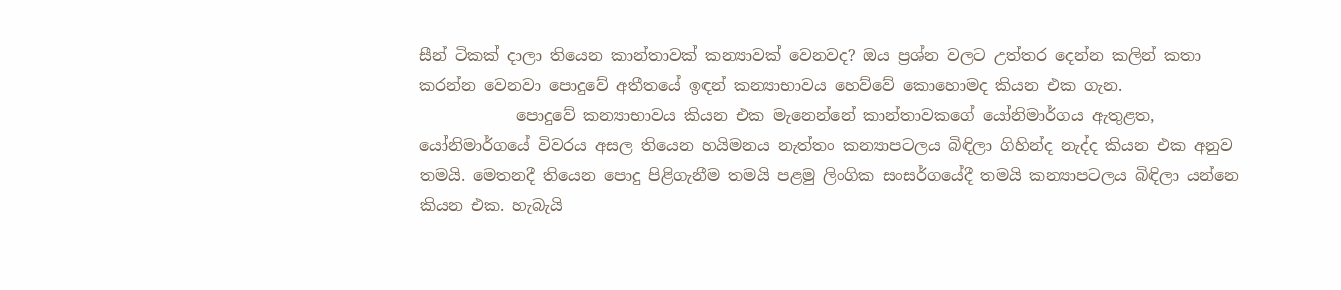සීන් ටිකක් දාලා තියෙන කාන්තාවක් කන්‍යාවක් වෙනවද? ඔය ප්‍රශ්න වලට උත්තර දෙන්න කලින් කතා කරන්න වෙනවා පොදුවේ අතීතයේ ඉඳන් කන්‍යාභාවය හෙව්වේ කොහොමද කියන එක ගැන.
            පොදුවේ කන්‍යාභාවය කියන එක මැනෙන්නේ කාන්තාවකගේ යෝනිමාර්ගය ඇතුළත, යෝනිමාර්ගයේ විවරය අසල තියෙන හයිමනය නැත්තං කන්‍යාපටලය බිඳිලා ගිහින්ද නැද්ද කියන එක අනුව තමයි. මෙතනදී තියෙන පොදු පිළිගැනීම තමයි පළමු ලිංගික සංසර්ගයේදී තමයි කන්‍යාපටලය බිඳිලා යන්නෙ කියන එක. හැබැයි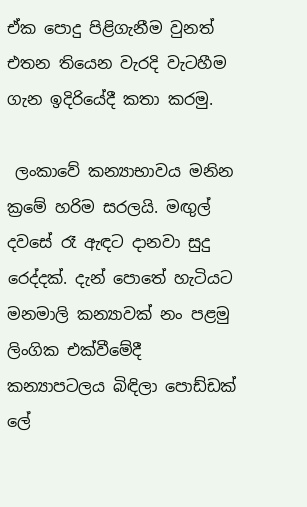ඒක පොදු පිළිගැනීම වුනත් එතන තියෙන වැරදි වැටහීම ගැන ඉදිරියේදී කතා කරමු.

 ලංකාවේ කන්‍යාභාවය මනින ක්‍රමේ හරිම සරලයි. මඟුල් දවසේ රෑ ඇඳට දානවා සුදු රෙද්දක්. දැන් පොතේ හැටියට මනමාලි කන්‍යාවක් නං පළමු ලිංගික එක්වීමේදී කන්‍යාපටලය බිඳිලා පොඩ්ඩක් ලේ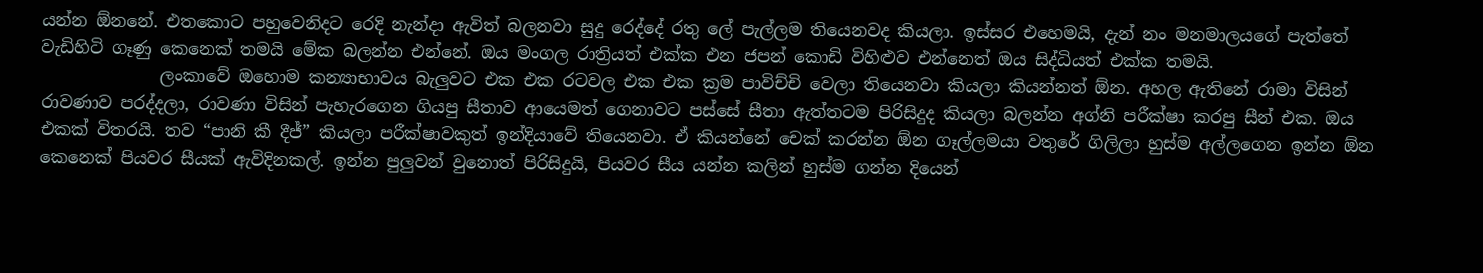යන්න ඕනනේ. එතකොට පහුවෙනිදට රෙදි නැන්දා ඇවිත් බලනවා සුදු රෙද්දේ රතු ලේ පැල්ලම තියෙනවද කියලා. ඉස්සර එහෙමයි, දැන් නං මනමාලයගේ පැත්තේ වැඩිහිටි ගෑණු කෙනෙක් තමයි මේක බලන්න එන්නේ. ඔය මංගල රාත්‍රියත් එක්ක එන ජපන් කොඩි විහිළුව එන්නෙත් ඔය සිද්ධියත් එක්ක තමයි.
              ලංකාවේ ඔහොම කන්‍යාභාවය බැලුවට එක එක රටවල එක එක ක්‍රම පාවිච්චි වෙලා තියෙනවා කියලා කියන්නත් ඕන. අහල ඇතිනේ රාමා විසින් රාවණාව පරද්දලා, රාවණා විසින් පැහැරගෙන ගියපු සීතාව ආයෙමත් ගෙනාවට පස්සේ සීතා ඇත්තටම පිරිසිදුද කියලා බලන්න අග්නි පරීක්ෂා කරපු සීන් එක. ඔය එකක් විතරයි. තව “පානි කී දීජ්” කියලා පරීක්ෂාවකුත් ඉන්දියාවේ තියෙනවා. ඒ කියන්නේ චෙක් කරන්න ඕන ගෑල්ලමයා වතුරේ ගිලිලා හුස්ම අල්ලගෙන ඉන්න ඕන කෙනෙක් පියවර සීයක් ඇවිදිනකල්. ඉන්න පුලුවන් වුනොත් පිරිසිදුයි, පියවර සීය යන්න කලින් හුස්ම ගන්න දියෙන්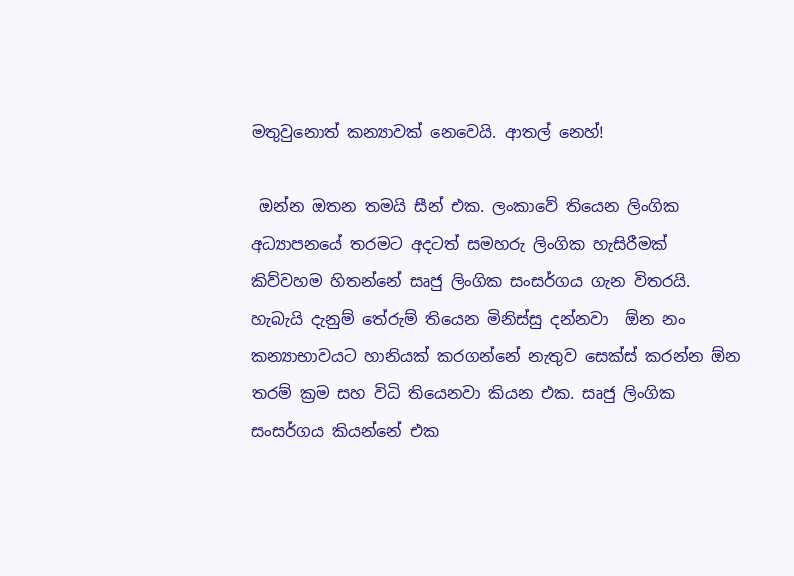මතුවුනොත් කන්‍යාවක් නෙවෙයි. ආතල් නෙහ්!

 ඔන්න ඔතන තමයි සීන් එක. ලංකාවේ තියෙන ලිංගික අධ්‍යාපනයේ තරමට අදටත් සමහරු ලිංගික හැසිරීමක් කිව්වහම හිතන්නේ සෘජු ලිංගික සංසර්ගය ගැන විතරයි. හැබැයි දැනුම් තේරුම් තියෙන මිනිස්සු දන්නවා  ඕන නං කන්‍යාභාවයට හානියක් කරගන්නේ නැතුව සෙක්ස් කරන්න ඕන තරම් ක්‍රම සහ විධි තියෙනවා කියන එක. සෘජු ලිංගික සංසර්ගය කියන්නේ එක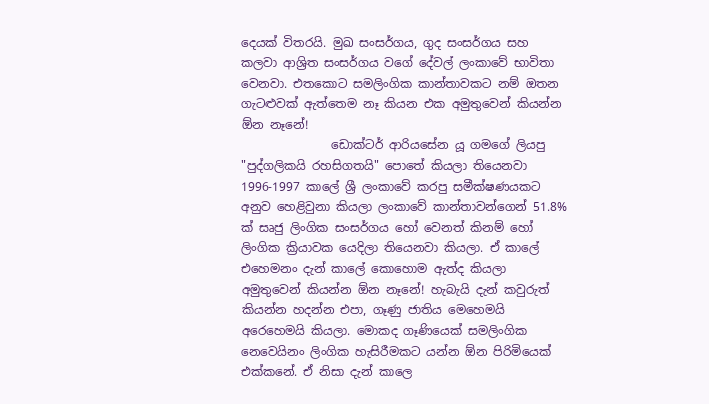දෙයක් විතරයි. මුඛ සංසර්ගය, ගුද සංසර්ගය සහ කලවා ආශ්‍රිත සංසර්ගය වගේ දේවල් ලංකාවේ භාවිතා වෙනවා. එතකොට සමලිංගික කාන්තාවකට නම් ඔතන ගැටළුවක් ඇත්තෙම නෑ කියන එක අමුතුවෙන් කියන්න ඕන නෑනේ!
               ඩොක්ටර් ආරියසේන යූ ගමගේ ලියපු "පුද්ගලිකයි රහසිගතයි" පොතේ කියලා තියෙනවා 1996-1997 කාලේ ශ්‍රී ලංකාවේ කරපු සමීක්ෂණයකට අනුව හෙළිවුනා කියලා ලංකාවේ කාන්තාවන්ගෙන් 51.8% ක් සෘජු ලිංගික සංසර්ගය හෝ වෙනත් කිනම් හෝ ලිංගික ක්‍රියාවක යෙදිලා තියෙනවා කියලා. ඒ කාලේ එහෙමනං දැන් කාලේ කොහොම ඇත්ද කියලා අමුතුවෙන් කියන්න ඕන නෑනේ! හැබැයි දැන් කවුරුත් කියන්න හදන්න එපා, ගෑණු ජාතිය මෙහෙමයි අරෙහෙමයි කියලා. මොකද ගෑණියෙක් සමලිංගික නෙවෙයිනං ලිංගික හැසිරීමකට යන්න ඕන පිරිමියෙක් එක්කනේ. ඒ නිසා දැන් කාලෙ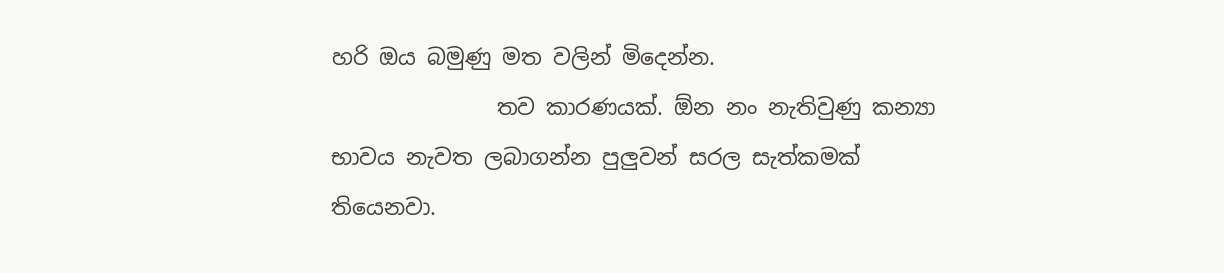හරි ඔය බමුණු මත වලින් මිදෙන්න.
               තව කාරණයක්. ඕන නං නැතිවුණු කන්‍යා භාවය නැවත ලබාගන්න පුලුවන් සරල සැත්කමක් තියෙනවා.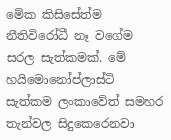මේක කිසිසේත්ම නීතිවිරෝධී නෑ වගේම සරල සැත්කමක්. මේ හයිමොනෝප්ලාස්ටි සැත්කම ලංකාවේත් සමහර තැන්වල සිදුකෙරෙනවා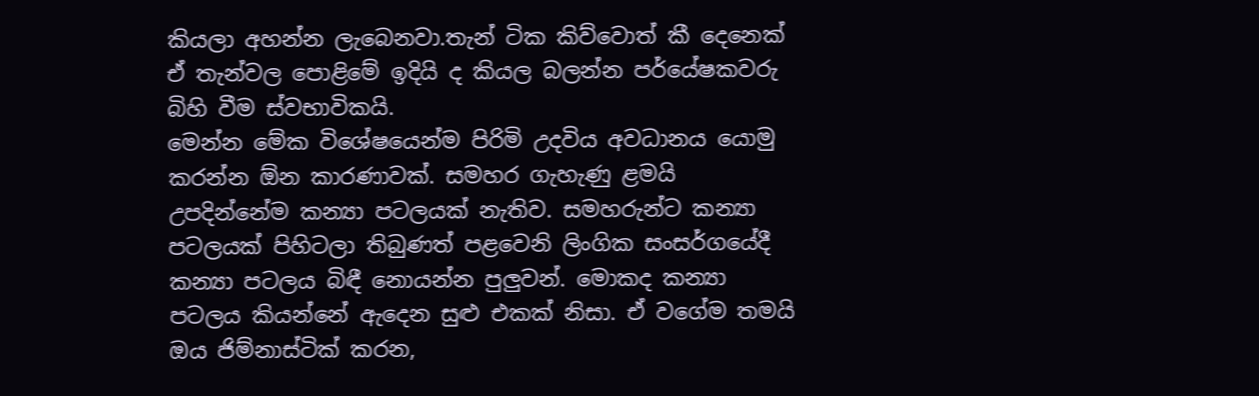කියලා අහන්න ලැබෙනවා.තැන් ටික කිව්වොත් කී දෙනෙක් ඒ තැන්වල පොළිමේ ඉදියි ද කියල බලන්න පර්යේෂකවරු බිහි වීම ස්වභාවිකයි.
මෙන්න මේක විශේෂයෙන්ම පිරිමි උදවිය අවධානය යොමු කරන්න ඕන කාරණාවක්. සමහර ගැහැණු ළමයි උපදින්නේම කන්‍යා පටලයක් නැතිව. සමහරුන්ට කන්‍යා පටලයක් පිහිටලා තිබුණත් පළවෙනි ලිංගික සංසර්ගයේදී කන්‍යා පටලය බිඳී නොයන්න පුලුවන්. මොකද කන්‍යා පටලය කියන්නේ ඇදෙන සුළු එකක් නිසා. ඒ වගේම තමයි ඔය ජිම්නාස්ටික් කරන,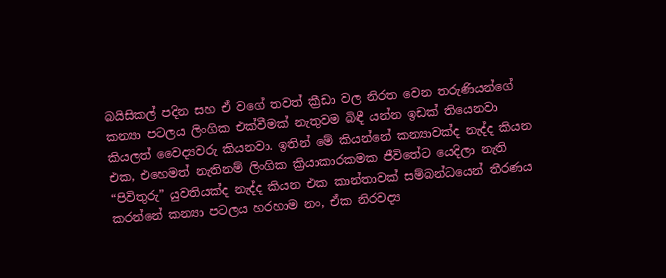බයිසිකල් පදින සහ ඒ වගේ තවත් ක්‍රීඩා වල නිරත වෙන තරුණියන්ගේ කන්‍යා පටලය ලිංගික එක්වීමක් නැතුවම බිඳී යන්න ඉඩක් තියෙනවා කියලත් වෛද්‍යවරු කියනවා. ඉතින් මේ කියන්නේ කන්‍යාවක්ද නැද්ද කියන එක, එහෙමත් නැතිනම් ලිංගික ක්‍රියාකාරකමක ජීවිතේට යෙදිලා නැති “පිවිතුරු” යුවතියක්ද නැද්ද කියන එක කාන්තාවක් සම්බන්ධයෙන් තීරණය කරන්නේ කන්‍යා පටලය හරහාම නං, ඒක නිරවද්‍ය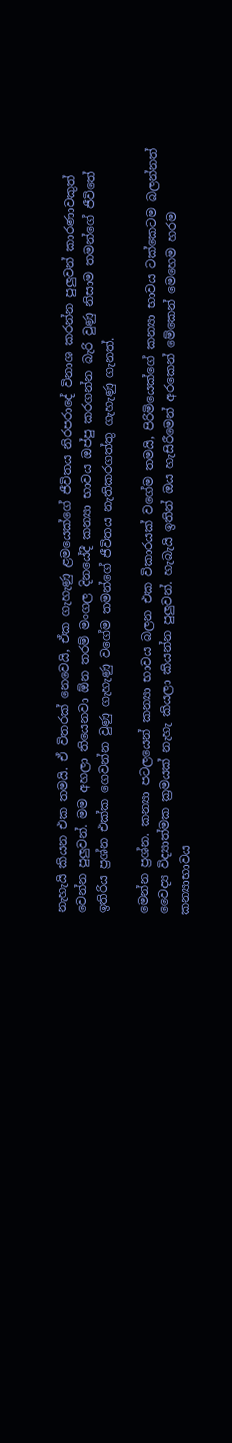නැහැයි කියන එක තමයි. ඒ විතරක් නෙවෙයි, ඒක ගැහැණු ළමයෙක්ගේ ජීවිතය නිරපරාදේ විනාශ කරන්න පුලුවන් කාරණාවකුත් වෙන්න පුලුවන්. මම අහලා තියෙනවා ඕන තරම් මංගල දිනයේදී කන්‍යා භාවය ඔප්පු කරගන්න බැරි වුණු නිසාම තමන්ගේ ජීවිතේ ඉතිරිය ප්‍රශ්න එක්ක ගෙවන්න වුණු ගැහැණු වගේම තමන්ගේ ජීවිතය නැතිකරගත්තු ගැහැණු ගැනත්.

මෙන්න ප්‍රශ්න. කන්‍යා පටලයෙන් කන්‍යා භාවය බලන එක විකාරයක් වගේම තමයි, පිරිමියෙක්ගේ කන්‍යා භාවය ටක්කෙටම බලන්නත් වෛද්‍ය විද්‍යාත්මක ක්‍රමයක් නැහැ කියලා කියන්න පුලුවන්. හැබැයි ඉතින් ඔය හැසිරීමෙන් අරකෙන් මේකෙන් මෙහෙම හරම කන්‍යාභාවය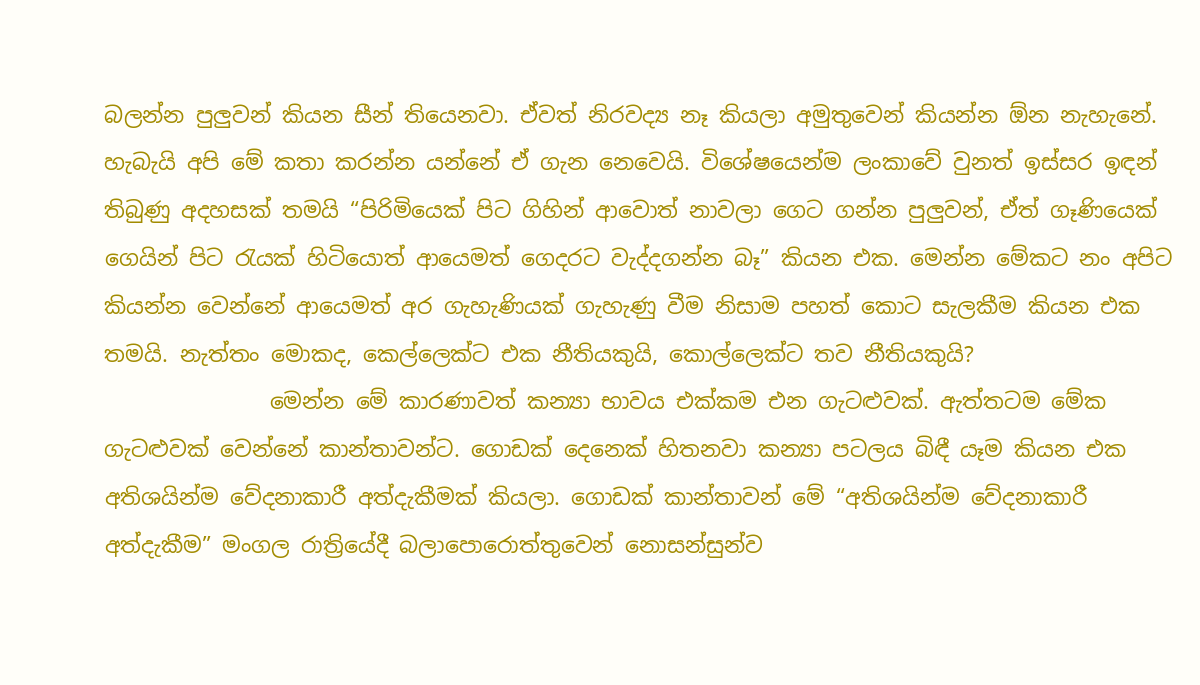බලන්න පුලුවන් කියන සීන් තියෙනවා. ඒවත් නිරවද්‍ය නෑ කියලා අමුතුවෙන් කියන්න ඕන නැහැනේ. හැබැයි අපි මේ කතා කරන්න යන්නේ ඒ ගැන නෙවෙයි. විශේෂයෙන්ම ලංකාවේ වුනත් ඉස්සර ඉඳන් තිබුණු අදහසක් තමයි “පිරිමියෙක් පිට ගිහින් ආවොත් නාවලා ගෙට ගන්න පුලුවන්, ඒත් ගෑණියෙක් ගෙයින් පිට ‍රැයක් හිටියොත් ආයෙමත් ගෙදරට වැද්දගන්න බෑ” කියන එක. මෙන්න මේකට නං අපිට කියන්න වෙන්නේ ආයෙමත් අර ගැහැණියක් ගැහැණු වීම නිසාම පහත් කොට සැලකීම කියන එක තමයි. නැත්තං මොකද, කෙල්ලෙක්ට එක නීතියකුයි, කොල්ලෙක්ට තව නීතියකුයි?
               මෙන්න මේ කාරණාවත් කන්‍යා භාවය එක්කම එන ගැටළුවක්. ඇත්තටම මේක ගැටළුවක් වෙන්නේ කාන්තාවන්ට. ගොඩක් දෙනෙක් හිතනවා කන්‍යා පටලය බිඳී යෑම කියන එක අතිශයින්ම වේදනාකාරී අත්දැකීමක් කියලා. ගොඩක් කාන්තාවන් මේ “අතිශයින්ම වේදනාකාරී අත්දැකීම” මංගල රාත්‍රියේදී බලාපොරොත්තුවෙන් නොසන්සුන්ව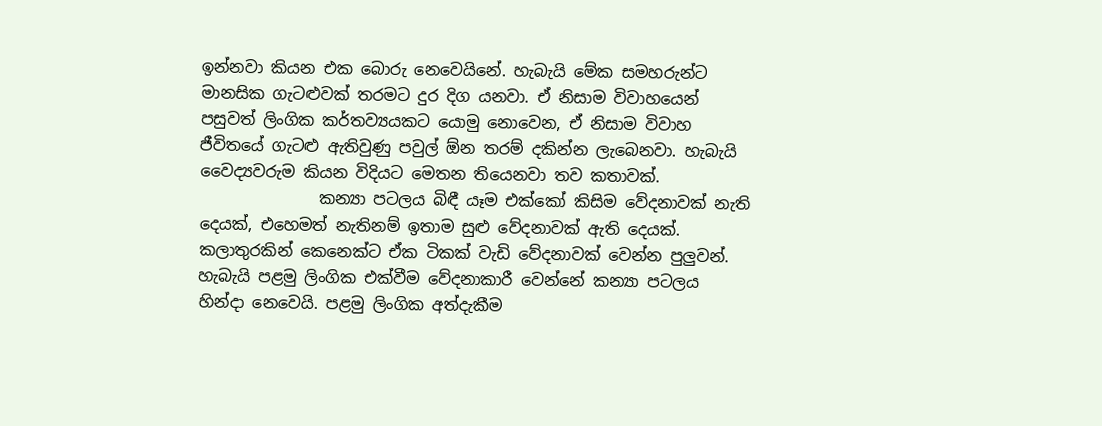ඉන්නවා කියන එක බොරු නෙවෙයිනේ. හැබැයි මේක සමහරුන්ට මානසික ගැටළුවක් තරමට දුර දිග යනවා. ඒ නිසාම විවාහයෙන් පසුවත් ලිංගික කර්තව්‍යයකට යොමු නොවෙන, ඒ නිසාම විවාහ ජීවිතයේ ගැටළු ඇතිවුණු පවුල් ඕන තරම් දකින්න ලැබෙනවා. හැබැයි වෛද්‍යවරුම කියන විදියට මෙතන තියෙනවා තව කතාවක්.
               කන්‍යා පටලය බිඳී යෑම එක්කෝ කිසිම වේදනාවක් නැති දෙයක්, එහෙමත් නැතිනම් ඉතාම සුළු වේදනාවක් ඇති දෙයක්. කලාතුරකින් කෙනෙක්ට ඒක ටිකක් වැඩි වේදනාවක් වෙන්න පුලුවන්. හැබැයි පළමු ලිංගික එක්වීම වේදනාකාරී වෙන්නේ කන්‍යා පටලය හින්දා නෙවෙයි. පළමු ලිංගික අත්දැකීම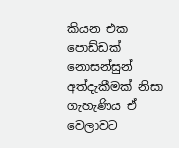කියන එක පොඩ්ඩක් නොසන්සුන් අත්දැකීමක් නිසා ගැහැණිය ඒ වෙලාවට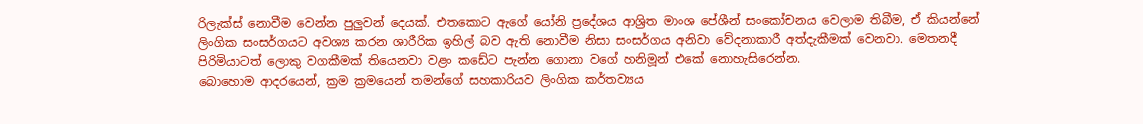රිලැක්ස් නොවීම වෙන්න පුලුවන් දෙයක්. එතකොට ඇගේ යෝනි ප්‍රදේශය ආශ්‍රිත මාංශ පේශීන් සංකෝචනය වෙලාම තිබීම, ඒ කියන්නේ ලිංගික සංසර්ගයට අවශ්‍ය කරන ශාරීරික ඉහිල් බව ඇති නොවීම නිසා සංසර්ගය අනිවා වේදනාකාරී අත්දැකීමක් වෙනවා. මෙතනදී පිරිමියාටත් ලොකු වගකීමක් තියෙනවා වළං කඩේට පැන්න ගොනා වගේ හනිමූන් එකේ නොහැසිරෙන්න.
බොහොම ආදරයෙන්, ක්‍රම ක්‍රමයෙන් තමන්ගේ සහකාරියව ලිංගික කර්තව්‍යය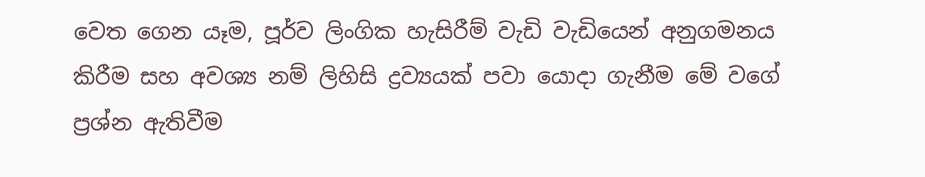වෙත ගෙන යෑම, පූර්ව ලිංගික හැසිරීම් වැඩි වැඩියෙන් අනුගමනය කිරීම සහ අවශ්‍ය නම් ලිහිසි ද්‍රව්‍යයක් පවා යොදා ගැනීම මේ වගේ ප්‍රශ්න ඇතිවීම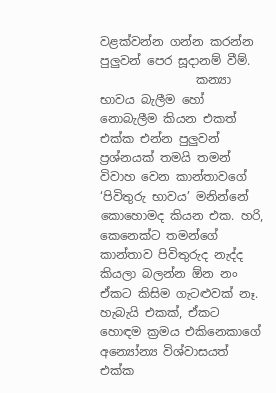වළක්වන්න ගන්න කරන්න පුලුවන් පෙර සූදානම් වීම්.
                කන්‍යා භාවය බැලීම හෝ නොබැලීම කියන එකත් එක්ක එන්න පුලුවන් ප්‍රශ්නයක් තමයි තමන් විවාහ වෙන කාන්තාවගේ ‘පිවිතුරු භාවය’ මනින්නේ කොහොමද කියන එක. හරි, කෙනෙක්ට තමන්ගේ කාන්තාව පිවිතුරුද නැද්ද කියලා බලන්න ඕන නං ඒකට කිසිම ගැටළුවක් නෑ. හැබැයි එකක්, ඒකට හොඳම ක්‍රමය එකිනෙකාගේ අන්‍යෝන්‍ය විශ්වාසයත් එක්ක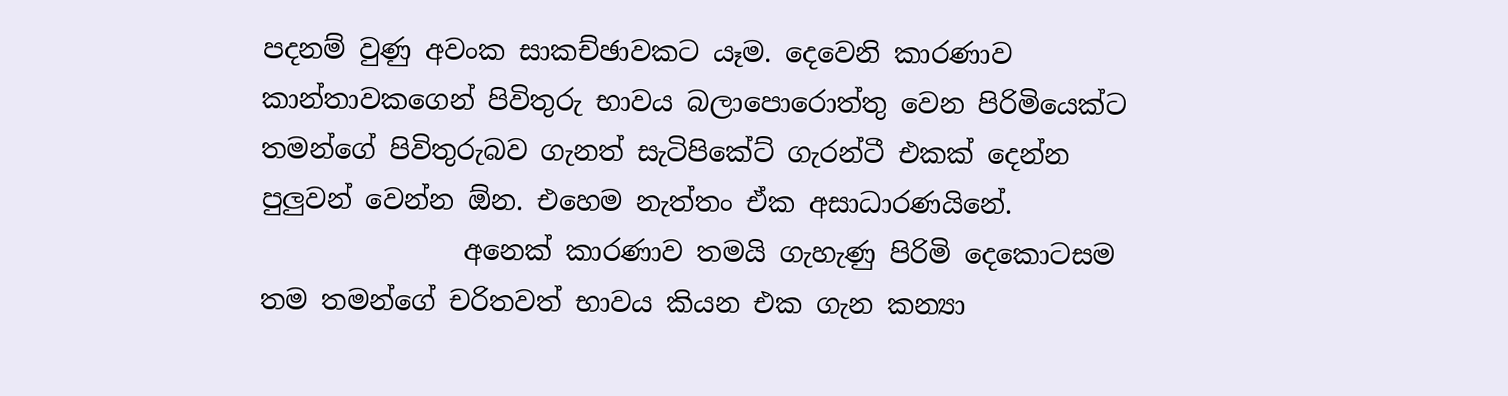පදනම් වුණු අවංක සාකච්ඡාවකට යෑම. දෙවෙනි කාරණාව කාන්තාවකගෙන් පිවිතුරු භාවය බලාපොරොත්තු වෙන පිරිමියෙක්ට තමන්ගේ පිවිතුරුබව ගැනත් සැටිපිකේට් ගැරන්ටී එකක් දෙන්න පුලුවන් වෙන්න ඕන. එහෙම නැත්තං ඒක අසාධාරණයිනේ.
               අනෙක් කාරණාව තමයි ගැහැණු පිරිමි දෙකොටසම තම තමන්ගේ චරිතවත් භාවය කියන එක ගැන කන්‍යා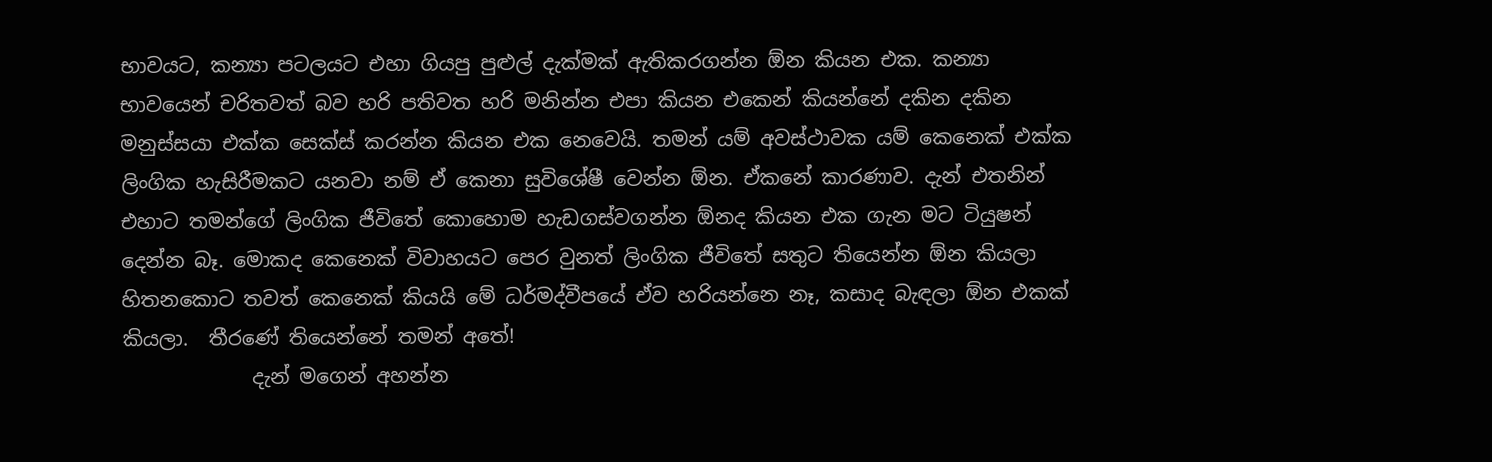භාවයට, කන්‍යා පටලයට එහා ගියපු පුළුල් දැක්මක් ඇතිකරගන්න ඕන කියන එක. කන්‍යා භාවයෙන් චරිතවත් බව හරි පතිවත හරි මනින්න එපා කියන එකෙන් කියන්නේ දකින දකින මනුස්සයා එක්ක සෙක්ස් කරන්න කියන එක නෙවෙයි. තමන් යම් අවස්ථාවක යම් කෙනෙක් එක්ක ලිංගික හැසිරීමකට යනවා නම් ඒ කෙනා සුවිශේෂී වෙන්න ඕන. ඒකනේ කාරණාව. දැන් එතනින් එහාට තමන්ගේ ලිංගික ජීවිතේ කොහොම හැඩගස්වගන්න ඕනද කියන එක ගැන මට ටියුෂන් දෙන්න බෑ. මොකද කෙනෙක් විවාහයට පෙර වුනත් ලිංගික ජීවිතේ සතුට තියෙන්න ඕන කියලා හිතනකොට තවත් කෙනෙක් කියයි මේ ධර්මද්වීපයේ ඒව හරියන්නෙ නෑ, කසාද බැඳලා ඕන එකක් කියලා.  තීරණේ තියෙන්නේ තමන් අතේ!
             දැන් මගෙන් අහන්න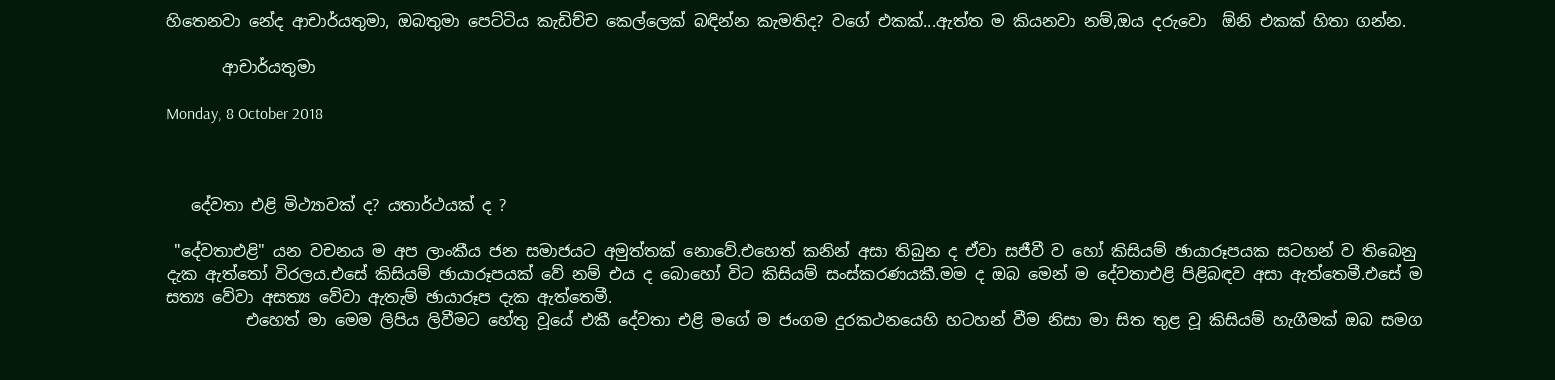හිතෙනවා නේද ආචාර්යතුමා, ඔබතුමා පෙට්ටිය කැඩිච්ච කෙල්ලෙක් බඳින්න කැමතිද? වගේ එකක්...ඇත්ත ම කියනවා නම්,ඔය දරුවො  ඕනි එකක් හිතා ගන්න.

       ආචාර්යතුමා

Monday, 8 October 2018



   දේවතා එළි මිථ්‍යාවක් ද? යතාර්ථයක් ද ?

 "දේවතාඑළි" යන වචනය ම අප ලාංකීය ජන සමාජයට අමුත්තක් නොවේ.එහෙත් කනින් අසා තිබුන ද ඒවා සජීවී ව හෝ කිසියම් ඡායාරූපයක සටහන් ව තිබෙනු දැක ඇත්තෝ විරලය.එසේ කිසියම් ඡායාරූපයක් වේ නම් එය ද බොහෝ විට කිසියම් සංස්කරණයකී.මම ද ඔබ මෙන් ම දේවතාඑළි පිළිබඳව අසා ඇත්තෙමී.එසේ ම සත්‍ය වේවා අසත්‍ය වේවා ඇතැම් ඡායාරූප දැක ඇත්තෙමී.
          එහෙත් මා මෙම ලිපිය ලිවීමට හේතු වූයේ එකී දේවතා එළි මගේ ම ජංගම දුරකථනයෙහි හටහන් වීම නිසා මා සිත තුළ වූ කිසියම් හැගීමක් ඔබ සමග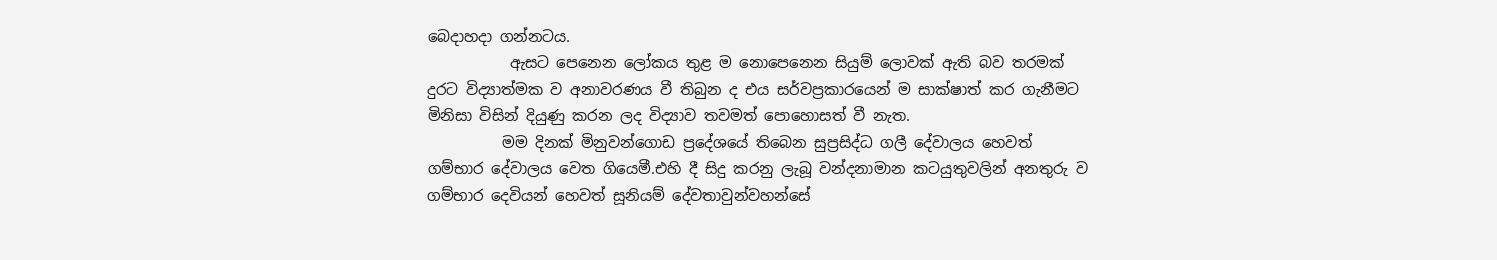බෙදාහදා ගන්නටය.
           ඇසට පෙනෙන ලෝකය තුළ ම නොපෙනෙන සියුම් ලොවක් ඇති බව තරමක් දුරට විද්‍යාත්මක ව අනාවරණය වී තිබුන ද එය සර්වප්‍රකාරයෙන් ම සාක්ෂාත් කර ගැනීමට මිනිසා විසින් දියුණු කරන ලද විද්‍යාව තවමත් පොහොසත් වී නැත.
          මම දිනක් මිනුවන්ගොඩ ප්‍රදේශයේ තිබෙන සුප්‍රසිද්ධ ගලී දේවාලය හෙවත් ගම්භාර දේවාලය වෙත ගියෙමී.එහි දී සිදු කරනු ලැබූ වන්දනාමාන කටයුතුවලින් අනතුරු ව ගම්භාර දෙවියන් හෙවත් සූනියම් දේවතාවුන්වහන්සේ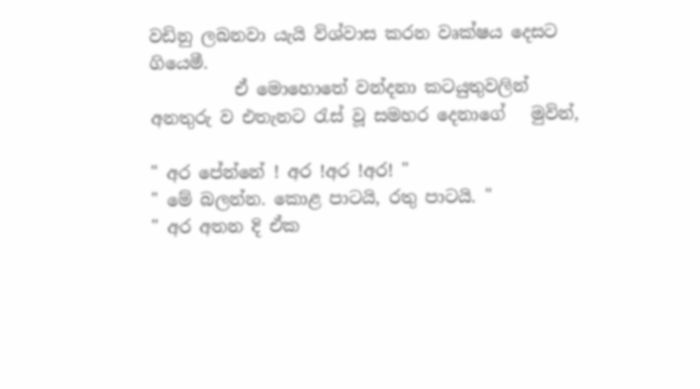වඩිනු ලබනවා යැයි විශ්වාස කරන වෘක්ෂය දෙසට ගියෙමී.
          ඒ මොහොතේ වන්දනා කටයුතුවලින් අනතුරු ව එතැනට රැස් වූ සමහර දෙනාගේ   මුවින්,

" අර පේන්නේ ! අර !අර !අර! "
" මේ බලන්න. කොළ පාටයි, රතු පාටයි. "
" අර අතන දි ඒක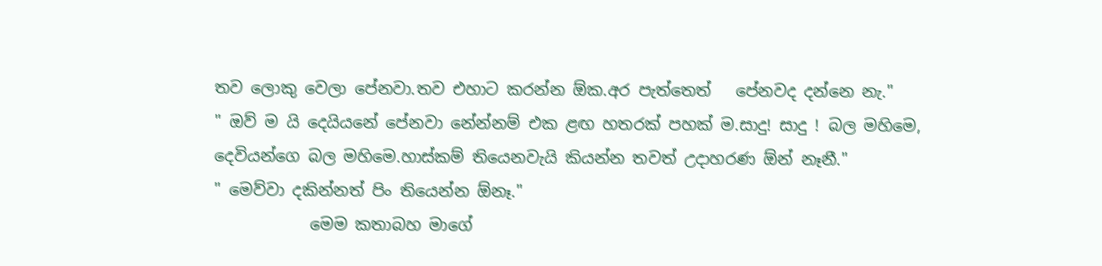තව ලොකු වෙලා පේනවා.තව එහාට කරන්න ඕක.අර පැත්තෙත්   පේනවද දන්නෙ නැ."
" ඔව් ම යි දෙයියනේ පේනවා නේන්නම් එක ළඟ හතරක් පහක් ම.සාදු! සාදු ! බල මහිමෙ, දෙවියන්ගෙ බල මහිමෙ.හාස්කම් තියෙනවැයි කියන්න තවත් උදාහරණ ඕන් නෑනී."
" මෙව්වා දකින්නත් පිං තියෙන්න ඕනෑ."
            මෙම කතාබහ මාගේ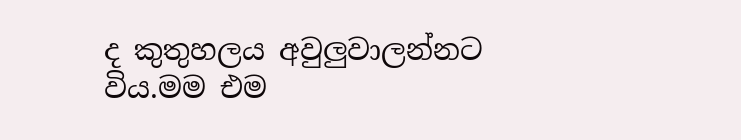ද කුතුහලය අවුලුවාලන්නට විය.මම එම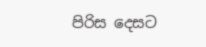පිරිස දෙසට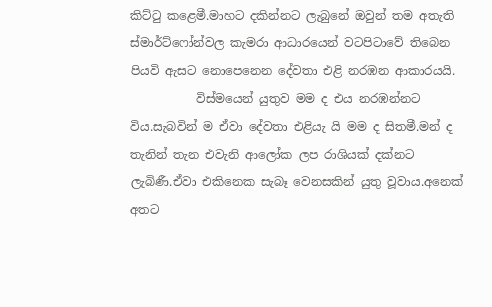කිට්ටු කළෙමී.මාහට දකින්නට ලැබුනේ ඔවුන් තම අතැති ස්මාර්ට්ෆෝන්වල කැමරා ආධාරයෙන් වටපිටාවේ තිබෙන පියවි ඇසට නොපෙනෙන දේවතා එළි නරඹන ආකාරයයි.
           විස්මයෙන් යුතුව මම ද එය නරඹන්නට විය.සැබවින් ම ඒවා දේවතා එළියැ යි මම ද සිතමී.මන් ද තැනින් තැන එවැනි ආලෝක ලප රාශියක් දක්නට ලැබිණී.ඒවා එකිනෙක සැබෑ වෙනසකින් යුතු වූවාය.අනෙක් අතට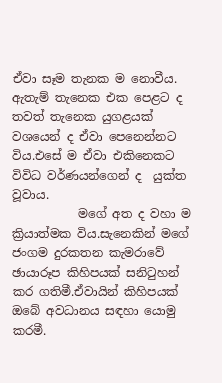ඒවා සෑම තැනක ම නොවීය.
ඇතැම් තැනෙක එක පෙළට ද තවත් තැනෙක යුගළයක් වශයෙන් ද ඒවා පෙනෙන්නට විය.එසේ ම ඒවා එකිනෙකට විවිධ වර්ණයන්ගෙන් ද  ‍යුක්ත වූවාය.
           මගේ අත ද වහා ම ක්‍රියාත්මක විය.සැනෙකින් මගේ ජංගම දුරකතන කැමරාවේ ඡායාරූප කිහිපයක් සනිටුහන් කර ගතිමී.ඒවායින් කිහිපයක් ඔබේ අවධානය සඳහා යොමු කරමී.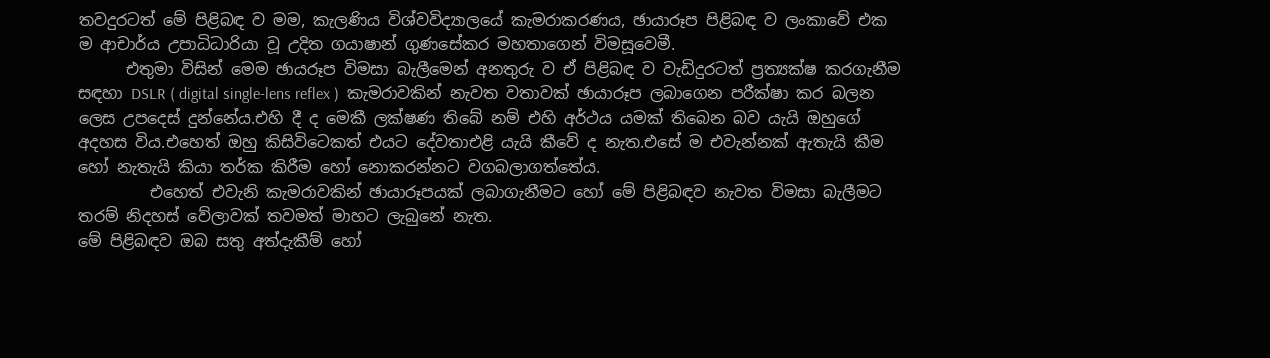තවදුරටත් මේ පිළිබඳ ව මම, කැලණිය විශ්වවිද්‍යාලයේ කැමරාකරණය, ඡායාරූප පිළිබඳ ව ලංකාවේ එක ම ආචාර්ය උපාධිධාරියා වූ උදිත ගයාෂාන් ගුණසේකර මහතාගෙන් විමසූවෙමී.
      එතුමා විසින් මෙම ඡායරූප විමසා බැලීමෙන් අනතුරු ව ඒ පිළිබඳ ව වැඩිදුරටත් ප්‍රත්‍යක්ෂ කරගැනීම සඳහා DSLR ( digital single-lens reflex )  කැමරාවකින් නැවත වතාවක් ඡායාරූප ලබාගෙන පරීක්ෂා කර බලන ලෙස උපදෙස් දුන්නේය.එහි දී ද මෙකී ලක්ෂණ තිබේ නම් එහි අර්ථය යමක් තිබෙන බව යැයි ඔහුගේ අදහස විය.එහෙත් ඔහු කිසිවිටෙකත් එයට දේවතාඑළි යැයි කීවේ ද නැත.එසේ ම එවැන්නක් ඇතැයි කීම හෝ නැතැයි කියා තර්ක කිරීම හෝ නොකරන්නට වගබලාගත්තේය.
         එහෙත් එවැනි කැමරාවකින් ඡායාරූපයක් ලබාගැනීමට හෝ මේ පිළිබඳව නැවත විමසා බැලීමට තරම් නිදහස් වේලාවක් තවමත් මාහට ලැබුනේ නැත.
මේ පිළිබඳව ඔබ සතු අත්දැකීම් හෝ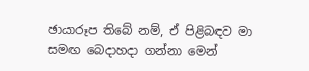ඡායාරූප තිබේ නම්, ඒ පිළිබඳව මා සමඟ බෙදාහදා ගන්නා මෙන්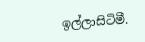ඉල්ලාසිටිමී.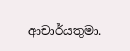ආචාර්යතුමා.